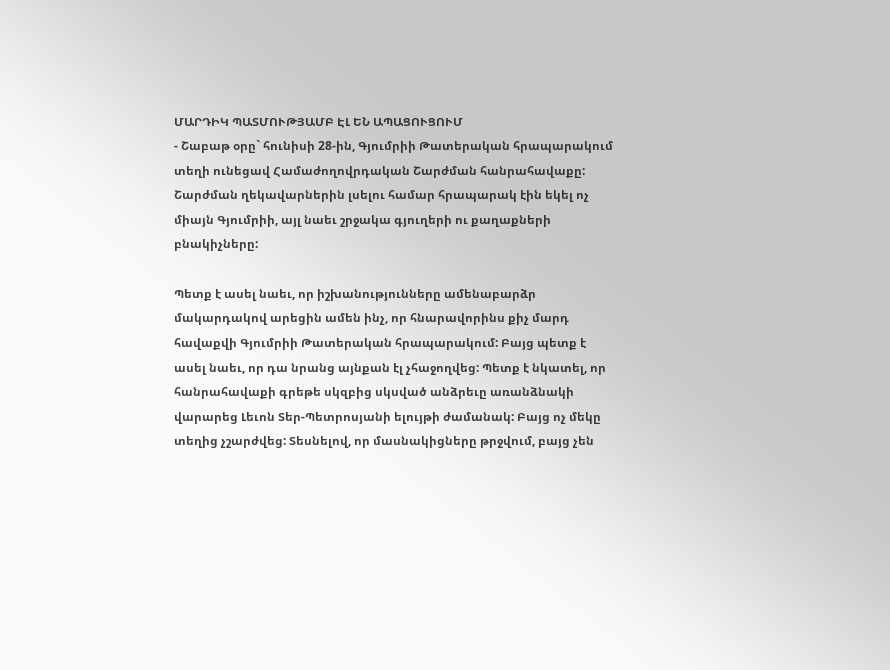ՄԱՐԴԻԿ ՊԱՏՄՈՒԹՅԱՄԲ ԷԼ ԵՆ ԱՊԱՑՈՒՑՈՒՄ
- Շաբաթ օրը` հունիսի 28-ին, Գյումրիի Թատերական հրապարակում տեղի ունեցավ Համաժողովրդական Շարժման հանրահավաքը: Շարժման ղեկավարներին լսելու համար հրապարակ էին եկել ոչ միայն Գյումրիի, այլ նաեւ շրջակա գյուղերի ու քաղաքների բնակիչները:

Պետք է ասել նաեւ, որ իշխանությունները ամենաբարձր մակարդակով արեցին ամեն ինչ, որ հնարավորինս քիչ մարդ հավաքվի Գյումրիի Թատերական հրապարակում: Բայց պետք է ասել նաեւ, որ դա նրանց այնքան էլ չհաջողվեց: Պետք է նկատել, որ հանրահավաքի գրեթե սկզբից սկսված անձրեւը առանձնակի վարարեց Լեւոն Տեր-Պետրոսյանի ելույթի ժամանակ: Բայց ոչ մեկը տեղից չշարժվեց: Տեսնելով, որ մասնակիցները թրջվում, բայց չեն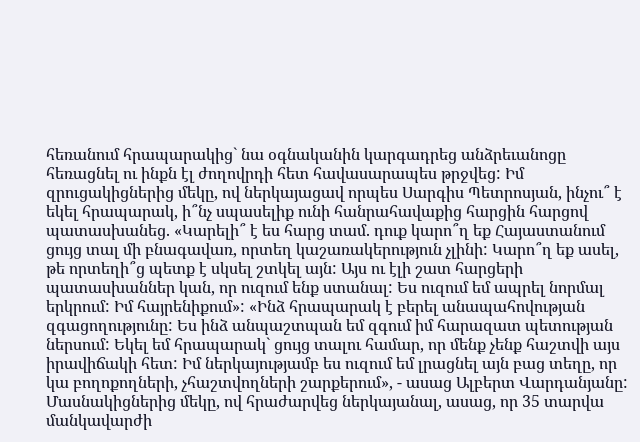հեռանում հրապարակից` նա օգնականին կարգադրեց անձրեւանոցը հեռացնել ու ինքն էլ ժողովրդի հետ հավասարապես թրջվեց: Իմ զրուցակիցներից մեկը, ով ներկայացավ որպես Սարգիս Պետրոսյան, ինչու՞ է եկել հրապարակ, ի՞նչ սպասելիք ունի հանրահավաքից հարցին հարցով պատասխանեց. «Կարելի՞ է ես հարց տամ. դուք կարո՞ղ եք Հայաստանում ցույց տալ մի բնագավառ, որտեղ կաշառակերություն չլինի: Կարո՞ղ եք ասել, թե որտեղի՞ց պետք է սկսել շտկել այն: Այս ու էլի շատ հարցերի պատասխաններ կան, որ ուզում ենք ստանալ: Ես ուզում եմ ապրել նորմալ երկրում: Իմ հայրենիքում»: «Ինձ հրապարակ է բերել անապահովության զգացողությունը: Ես ինձ անպաշտպան եմ զգում իմ հարազատ պետության ներսում: Եկել եմ հրապարակ` ցույց տալու համար, որ մենք չենք հաշտվի այս իրավիճակի հետ: Իմ ներկայությամբ ես ուզում եմ լրացնել այն բաց տեղը, որ կա բողոքողների, չհաշտվողների շարքերում», - ասաց Ալբերտ Վարդանյանը: Մասնակիցներից մեկը, ով հրաժարվեց ներկայանալ, ասաց, որ 35 տարվա մանկավարժի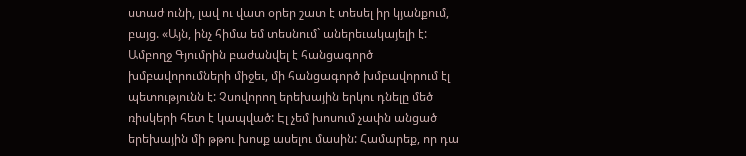ստաժ ունի, լավ ու վատ օրեր շատ է տեսել իր կյանքում, բայց. «Այն, ինչ հիմա եմ տեսնում` աներեւակայելի է: Ամբողջ Գյումրին բաժանվել է հանցագործ խմբավորումների միջեւ, մի հանցագործ խմբավորում էլ պետությունն է: Չսովորող երեխային երկու դնելը մեծ ռիսկերի հետ է կապված: Էլ չեմ խոսում չափն անցած երեխային մի թթու խոսք ասելու մասին: Համարեք, որ դա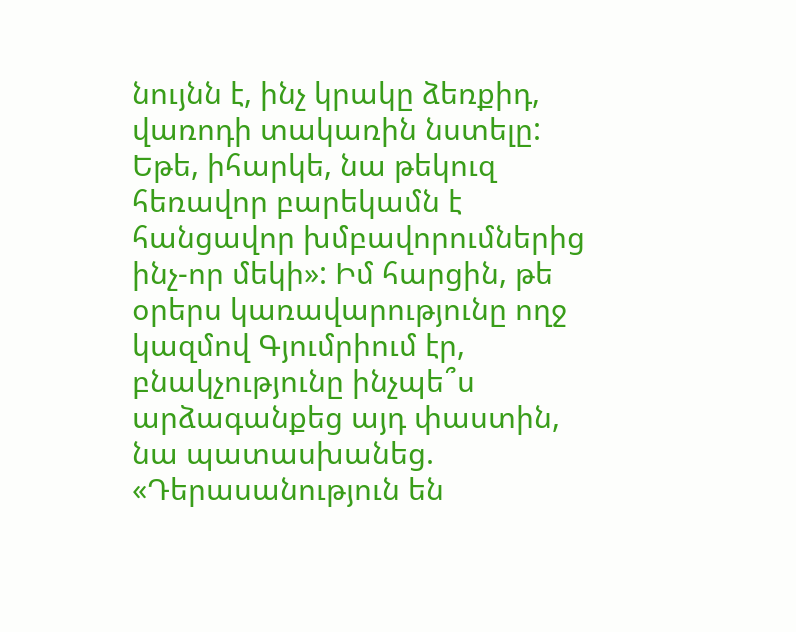նույնն է, ինչ կրակը ձեռքիդ, վառոդի տակառին նստելը: Եթե, իհարկե, նա թեկուզ հեռավոր բարեկամն է հանցավոր խմբավորումներից ինչ-որ մեկի»: Իմ հարցին, թե օրերս կառավարությունը ողջ կազմով Գյումրիում էր, բնակչությունը ինչպե՞ս արձագանքեց այդ փաստին, նա պատասխանեց. «Դերասանություն են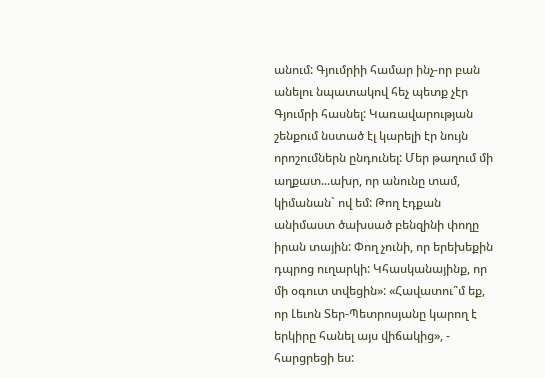անում: Գյումրիի համար ինչ-որ բան անելու նպատակով հեչ պետք չէր Գյումրի հասնել: Կառավարության շենքում նստած էլ կարելի էր նույն որոշումներն ընդունել: Մեր թաղում մի աղքատ...ախր, որ անունը տամ, կիմանան` ով եմ: Թող էդքան անիմաստ ծախսած բենզինի փողը իրան տային: Փող չունի, որ երեխեքին դպրոց ուղարկի: Կհասկանայինք, որ մի օգուտ տվեցին»: «Հավատու՞մ եք, որ Լեւոն Տեր-Պետրոսյանը կարող է երկիրը հանել այս վիճակից», - հարցրեցի ես: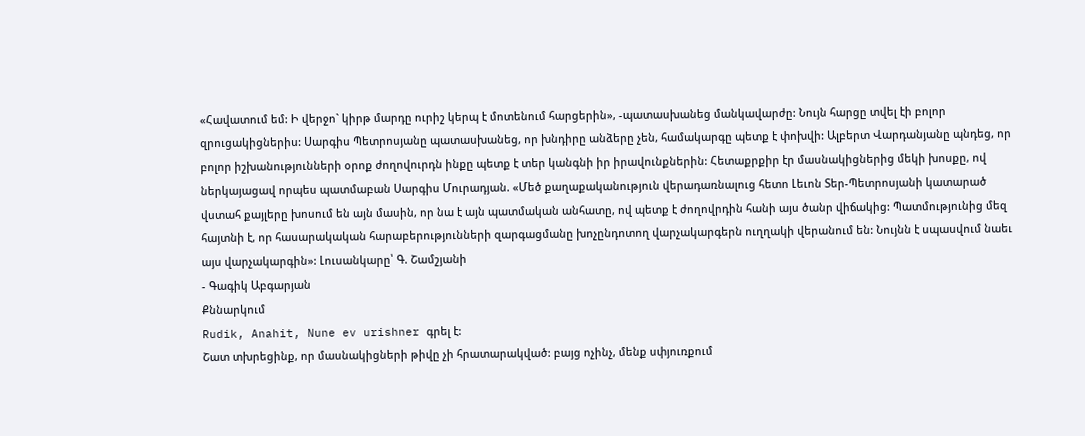«Հավատում եմ: Ի վերջո` կիրթ մարդը ուրիշ կերպ է մոտենում հարցերին», -պատասխանեց մանկավարժը: Նույն հարցը տվել էի բոլոր զրուցակիցներիս: Սարգիս Պետրոսյանը պատասխանեց, որ խնդիրը անձերը չեն, համակարգը պետք է փոխվի: Ալբերտ Վարդանյանը պնդեց, որ բոլոր իշխանությունների օրոք ժողովուրդն ինքը պետք է տեր կանգնի իր իրավունքներին: Հետաքրքիր էր մասնակիցներից մեկի խոսքը, ով ներկայացավ որպես պատմաբան Սարգիս Մուրադյան. «Մեծ քաղաքականություն վերադառնալուց հետո Լեւոն Տեր-Պետրոսյանի կատարած վստահ քայլերը խոսում են այն մասին, որ նա է այն պատմական անհատը, ով պետք է ժողովրդին հանի այս ծանր վիճակից: Պատմությունից մեզ հայտնի է, որ հասարակական հարաբերությունների զարգացմանը խոչընդոտող վարչակարգերն ուղղակի վերանում են: Նույնն է սպասվում նաեւ այս վարչակարգին»: Լուսանկարը՝ Գ. Շամշյանի
- Գագիկ Աբգարյան
Քննարկում
Rudik, Anahit, Nune ev urishner գրել է:
Շատ տխրեցինք, որ մասնակիցների թիվը չի հրատարակված: բայց ոչինչ, մենք սփյուռքում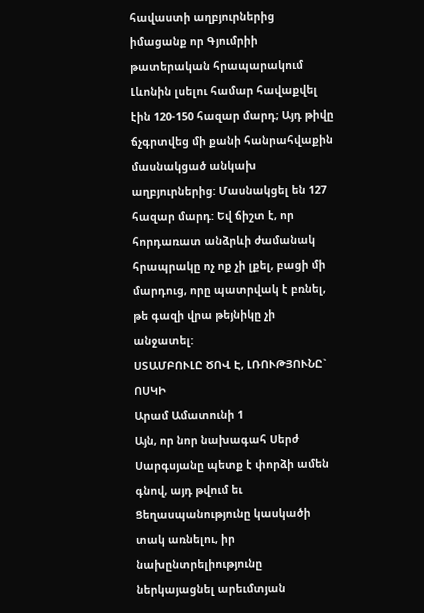հավաստի աղբյուրներից իմացանք որ Գյումրիի թատերական հրապարակում Լևոնին լսելու համար հավաքվել էին 120-150 հազար մարդ; Այդ թիվը ճչգրտվեց մի քանի հանրահվաքին մասնակցած անկախ աղբյուրներից: Մասնակցել են 127 հազար մարդ: Եվ ճիշտ է, որ հորդառատ անձրևի ժամանակ հրապրակը ոչ ոք չի լքել, բացի մի մարդուց, որը պատրվակ է բռնել, թե գազի վրա թեյնիկը չի անջատել:
ՍՏԱՄԲՈՒԼԸ ԾՈՎ Է, ԼՌՈՒԹՅՈՒՆԸ` ՈՍԿԻ
Արամ Ամատունի 1
Այն, որ նոր նախագահ Սերժ Սարգսյանը պետք է փորձի ամեն գնով, այդ թվում եւ Ցեղասպանությունը կասկածի տակ առնելու, իր նախընտրելիությունը ներկայացնել արեւմտյան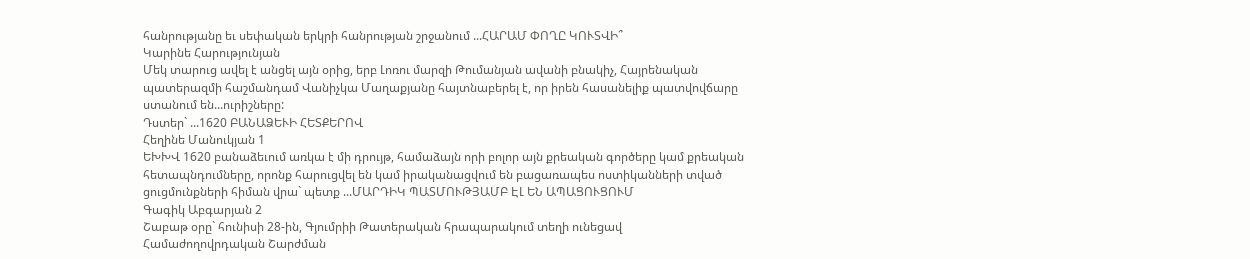հանրությանը եւ սեփական երկրի հանրության շրջանում ...ՀԱՐԱՄ ՓՈՂԸ ԿՈՒՏՎԻ՞
Կարինե Հարությունյան
Մեկ տարուց ավել է անցել այն օրից, երբ Լոռու մարզի Թումանյան ավանի բնակիչ, Հայրենական պատերազմի հաշմանդամ Վանիչկա Մաղաքյանը հայտնաբերել է, որ իրեն հասանելիք պատվովճարը ստանում են...ուրիշները:
Դստեր` ...1620 ԲԱՆԱՁԵՒԻ ՀԵՏՔԵՐՈՎ
Հեղինե Մանուկյան 1
ԵԽԽՎ 1620 բանաձեւում առկա է մի դրույթ, համաձայն որի բոլոր այն քրեական գործերը կամ քրեական հետապնդումները, որոնք հարուցվել են կամ իրականացվում են բացառապես ոստիկանների տված ցուցմունքների հիման վրա` պետք ...ՄԱՐԴԻԿ ՊԱՏՄՈՒԹՅԱՄԲ ԷԼ ԵՆ ԱՊԱՑՈՒՑՈՒՄ
Գագիկ Աբգարյան 2
Շաբաթ օրը` հունիսի 28-ին, Գյումրիի Թատերական հրապարակում տեղի ունեցավ Համաժողովրդական Շարժման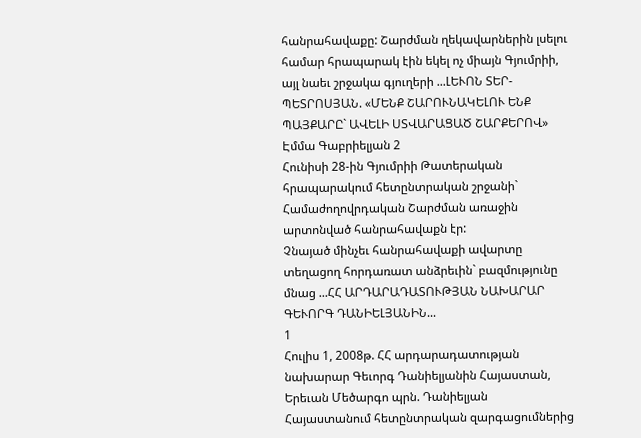հանրահավաքը: Շարժման ղեկավարներին լսելու համար հրապարակ էին եկել ոչ միայն Գյումրիի, այլ նաեւ շրջակա գյուղերի ...ԼԵՒՈՆ ՏԵՐ-ՊԵՏՐՈՍՅԱՆ. «ՄԵՆՔ ՇԱՐՈՒՆԱԿԵԼՈՒ ԵՆՔ ՊԱՅՔԱՐԸ` ԱՎԵԼԻ ՍՏՎԱՐԱՑԱԾ ՇԱՐՔԵՐՈՎ»
Էմմա Գաբրիելյան 2
Հունիսի 28-ին Գյումրիի Թատերական հրապարակում հետընտրական շրջանի` Համաժողովրդական Շարժման առաջին արտոնված հանրահավաքն էր:
Չնայած մինչեւ հանրահավաքի ավարտը տեղացող հորդառատ անձրեւին` բազմությունը մնաց ...ՀՀ ԱՐԴԱՐԱԴԱՏՈՒԹՅԱՆ ՆԱԽԱՐԱՐ ԳԵՒՈՐԳ ԴԱՆԻԵԼՅԱՆԻՆ...
1
Հուլիս 1, 2008թ. ՀՀ արդարադատության նախարար Գեւորգ Դանիելյանին Հայաստան, Երեւան Մեծարգո պրն. Դանիելյան Հայաստանում հետընտրական զարգացումներից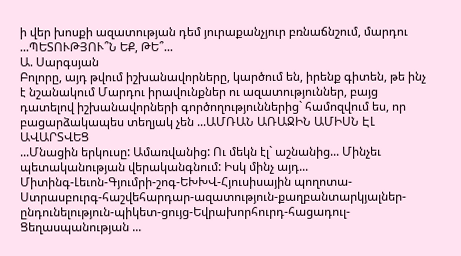ի վեր խոսքի ազատության դեմ յուրաքանչյուր բռնաճնշում, մարդու ...ՊԵՏՈՒԹՅՈՒ՞Ն ԵՔ, ԹԵ՞...
Ա. Սարգսյան
Բոլորը, այդ թվում իշխանավորները, կարծում են, իրենք գիտեն, թե ինչ է նշանակում Մարդու իրավունքներ ու ազատություններ, բայց դատելով իշխանավորների գործողություններից` համոզվում ես, որ բացարձակապես տեղյակ չեն ...ԱՄՌԱՆ ԱՌԱՋԻՆ ԱՄԻՍՆ ԷԼ ԱՎԱՐՏՎԵՑ
...Մնացին երկուսը: Ամառվանից: Ու մեկն էլ` աշնանից... Մինչեւ պետականության վերականգնում: Իսկ մինչ այդ...
Միտինգ-Լեւոն-Գյումրի-շոգ-ԵԽԽՎ-Հյուսիսային պողոտա-Ստրասբուրգ-հաշվեհարդար-ազատություն-քաղբանտարկյալներ-ընդունելություն-պիկետ-ցույց-Եվրախորհուրդ-հացադուլ-Ցեղասպանության ...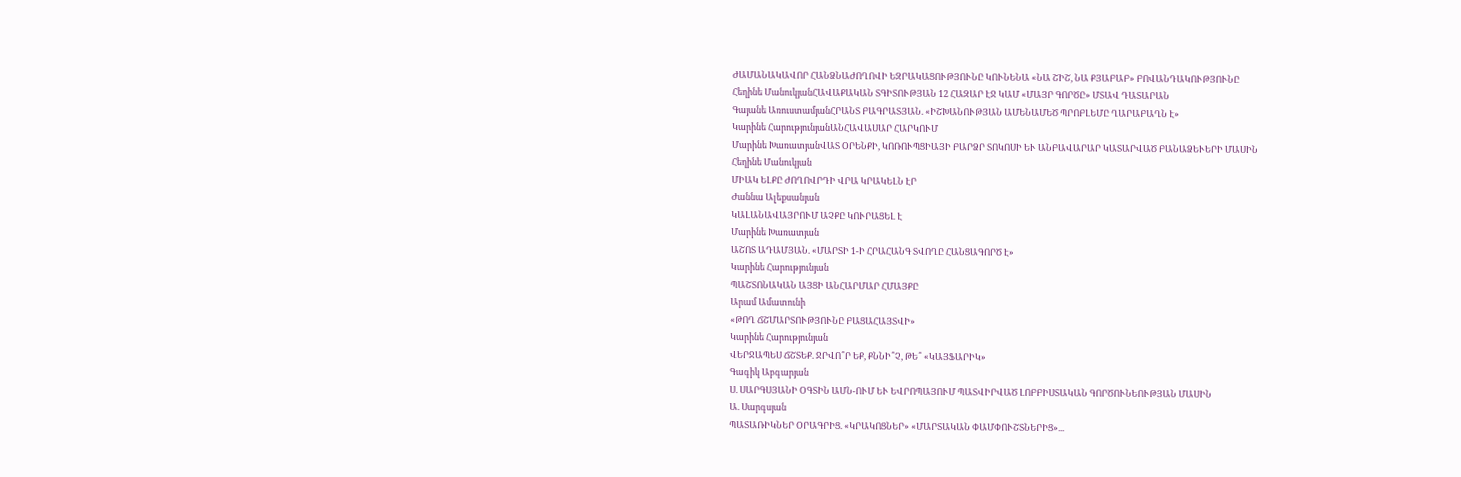ԺԱՄԱՆԱԿԱՎՈՐ ՀԱՆՁՆԱԺՈՂՈՎԻ ԵԶՐԱԿԱՑՈՒԹՅՈՒՆԸ ԿՈՒՆԵՆԱ «ՆԱ ՇԻՇ, ՆԱ ՔՅԱԲԱԲ» ԲՈՎԱՆԴԱԿՈՒԹՅՈՒՆԸ
Հեղինե ՄանուկյանՀԱՎԱՔԱԿԱՆ ՏԳԻՏՈՒԹՅԱՆ 12 ՀԱԶԱՐ ԷՋ ԿԱՄ «ՄԱՅՐ ԳՈՐԾԸ» ՄՏԱՎ ԴԱՏԱՐԱՆ
Գայանե ԱռուստամյանՀՐԱՆՏ ԲԱԳՐԱՏՅԱՆ. «ԻՇԽԱՆՈՒԹՅԱՆ ԱՄԵՆԱՄԵԾ ՊՐՈԲԼԵՄԸ ՂԱՐԱԲԱՂՆ Է»
Կարինե ՀարությունյանԱՆՀԱՎԱՍԱՐ ՀԱՐԿՈՒՄ
Մարինե ԽառատյանՎԱՏ ՕՐԵՆՔԻ, ԿՈՌՈՒՊՑԻԱՅԻ ԲԱՐՁՐ ՏՈԿՈՍԻ ԵՒ ԱՆԲԱՎԱՐԱՐ ԿԱՏԱՐՎԱԾ ԲԱՆԱՁԵՒԵՐԻ ՄԱՍԻՆ
Հեղինե Մանուկյան
ՄԻԱԿ ԵԼՔԸ ԺՈՂՈՎՐԴԻ ՎՐԱ ԿՐԱԿԵԼՆ ԷՐ
Ժաննա Ալեքսանյան
ԿԱԼԱՆԱՎԱՅՐՈՒՄ ԱՉՔԸ ԿՈՒՐԱՑԵԼ Է
Մարինե Խառատյան
ԱՇՈՏ ԱԴԱՄՅԱՆ. «ՄԱՐՏԻ 1-Ի ՀՐԱՀԱՆԳ ՏՎՈՂԸ ՀԱՆՑԱԳՈՐԾ Է»
Կարինե Հարությունյան
ՊԱՇՏՈՆԱԿԱՆ ԱՅՑԻ ԱՆՀԱՐՄԱՐ ՀՄԱՅՔԸ
Արամ Ամատունի
«ԹՈՂ ՃՇՄԱՐՏՈՒԹՅՈՒՆԸ ԲԱՑԱՀԱՅՏՎԻ»
Կարինե Հարությունյան
ՎԵՐՋԱՊԵՍ ՃՇՏԵՔ. ՋՐՎՈ՞Ր ԵՔ, ՔՆՆԻ՞Չ, ԹԵ՞ «ԿԱՅՖԱՐԻԿ»
Գագիկ Աբգարյան
Ս. ՍԱՐԳՍՅԱՆԻ ՕԳՏԻՆ ԱՄՆ-ՈՒՄ ԵՒ ԵՎՐՈՊԱՅՈՒՄ ՊԱՏՎԻՐՎԱԾ ԼՈԲԲԻՍՏԱԿԱՆ ԳՈՐԾՈՒՆԵՈՒԹՅԱՆ ՄԱՍԻՆ
Ա. Սարգսյան
ՊԱՏԱՌԻԿՆԵՐ ՕՐԱԳՐԻՑ. «ԿՐԱԿՈՑՆԵՐ» «ՄԱՐՏԱԿԱՆ ՓԱՄՓՈՒՇՏՆԵՐԻՑ»...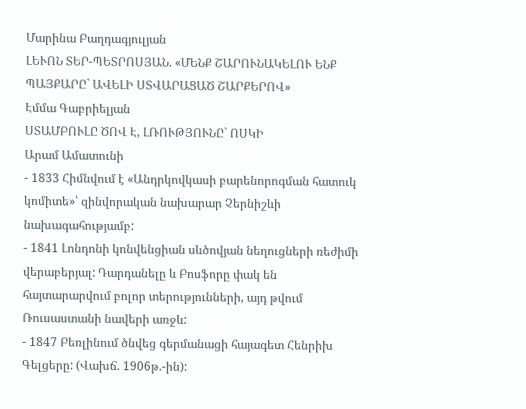Մարինա Բաղդագյուլյան
ԼԵՒՈՆ ՏԵՐ-ՊԵՏՐՈՍՅԱՆ. «ՄԵՆՔ ՇԱՐՈՒՆԱԿԵԼՈՒ ԵՆՔ ՊԱՅՔԱՐԸ` ԱՎԵԼԻ ՍՏՎԱՐԱՑԱԾ ՇԱՐՔԵՐՈՎ»
Էմմա Գաբրիելյան
ՍՏԱՄԲՈՒԼԸ ԾՈՎ Է, ԼՌՈՒԹՅՈՒՆԸ` ՈՍԿԻ
Արամ Ամատունի
- 1833 Հիմնվում է «Անդրկովկասի բարենորոգման հատուկ կոմիտե»՝ զինվորական նախարար Չերնիշևի նախագահությամբ:
- 1841 Լոնդոնի կոնվենցիան սևծովյան նեղուցների ռեժիմի վերաբերյալ: Դարդանելը և Բոսֆորը փակ են հայտարարվում բոլոր տերությունների, այդ թվում Ռուսաստանի նավերի առջև:
- 1847 Բեռլինում ծնվեց գերմանացի հայագետ Հենրիխ Գելցերը: (Վախճ. 1906թ.-ին):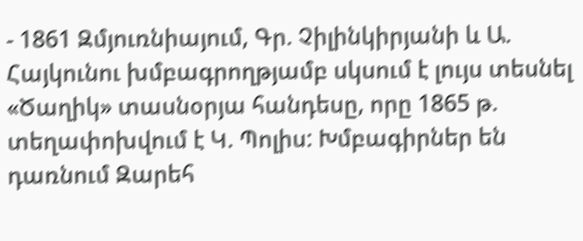- 1861 Զմյուռնիայում, Գր. Չիլինկիրյանի և Ա. Հայկունու խմբագրողթյամբ սկսում է լույս տեսնել «Ծաղիկ» տասնօրյա հանդեսը, որը 1865 թ. տեղափոխվում է Կ. Պոլիս: Խմբագիրներ են դառնում Զարեհ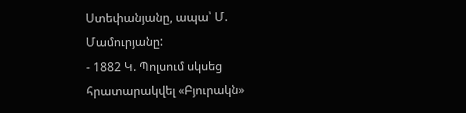Ստեփանյանը, ապա՝ Մ. Մամուրյանը:
- 1882 Կ. Պոլսում սկսեց հրատարակվել «Բյուրակն»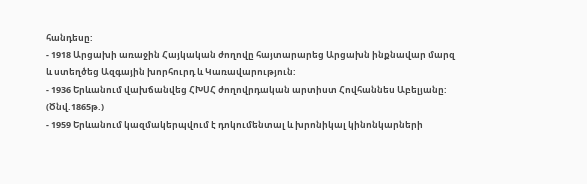հանդեսը:
- 1918 Արցախի առաջին Հայկական ժողովը հայտարարեց Արցախն ինքնավար մարզ և ստեղծեց Ազգային խորհուրդ և Կառավարություն:
- 1936 Երևանում վախճանվեց ՀԽՍՀ ժողովրդական արտիստ Հովհաննես Աբելյանը: (Ծնվ.1865թ.)
- 1959 Երևանում կազմակերպվում է դոկումենտալ և խրոնիկալ կինոնկարների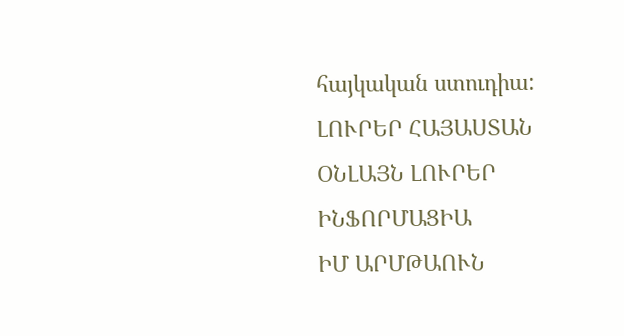հայկական ստուդիա:
ԼՈՒՐԵՐ ՀԱՅԱՍՏԱՆ
ՕՆԼԱՅՆ ԼՈՒՐԵՐ
ԻՆՖՈՐՄԱՑԻԱ
ԻՄ ԱՐՄԹԱՈՒՆ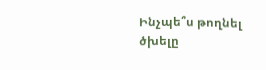Ինչպե՞ս թողնել ծխելը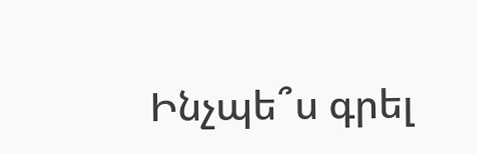Ինչպե՞ս գրել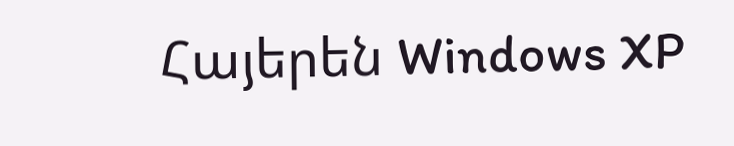Հայերեն Windows XP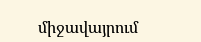միջավայրում